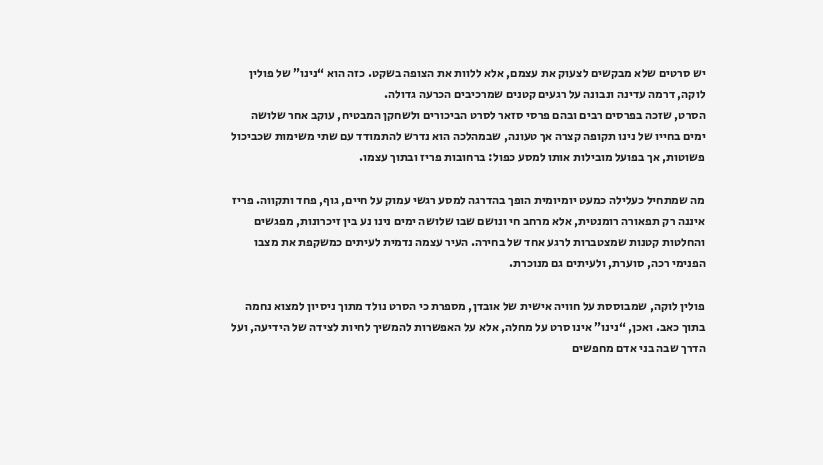יש סרטים שלא מבקשים לצעוק את עצמם, אלא ללוות את הצופה בשקט. כזה הוא “נינו” של פולין לוקה, דרמה עדינה ונבונה על רגעים קטנים שמרכיבים הכרעה גדולה.
הסרט, שזכה בפרסים רבים ובהם פרסי סזאר לסרט הביכורים ולשחקן המבטיח, עוקב אחר שלושה ימים בחייו של נינו תקופה קצרה אך טעונה, שבמהלכה הוא נדרש להתמודד עם שתי משימות שכביכול פשוטות, אך בפועל מובילות אותו למסע כפול: ברחובות פריז ובתוך עצמו.

מה שמתחיל כעלילה כמעט יומיומית הופך בהדרגה למסע רגשי עמוק על חיים, גוף, פחד ותקווה. פריז איננה רק תפאורה רומנטית, אלא מרחב חי ונושם שבו שלושה ימים נינו נע בין זיכרונות, מפגשים והחלטות קטנות שמצטברות לרגע אחד של בחירה. העיר עצמה נדמית לעיתים כמשקפת את מצבו הפנימי רכה, סוערת, ולעיתים גם מנוכרת.

פולין לוקה, שמבוססת על חוויה אישית של אובדן, מספרת כי הסרט נולד מתוך ניסיון למצוא נחמה בתוך כאב. ואכן, “נינו” אינו סרט על מחלה, אלא על האפשרות להמשיך לחיות לצידה של הידיעה, ועל הדרך שבה בני אדם מחפשים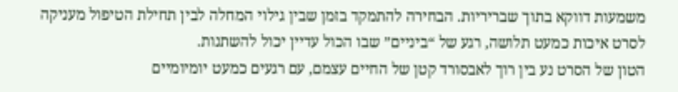משמעות דווקא בתוך שבריריות. הבחירה להתמקד בזמן שבין גילוי המחלה לבין תחילת הטיפול מעניקה לסרט איכות כמעט תלושה, רגע של “ביניים” שבו הכול עדיין יכול להשתנות.
הטון של הסרט נע בין רוך לאבסורד קטן של החיים עצמם, עם רגעים כמעט יומיומיים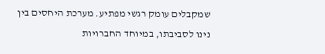שמקבלים עומק רגשי מפתיע. מערכת היחסים בין נינו לסביבתו, במיוחד החברויות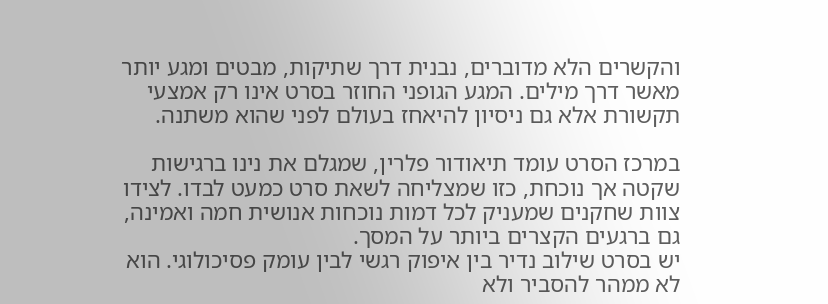והקשרים הלא מדוברים, נבנית דרך שתיקות, מבטים ומגע יותר מאשר דרך מילים. המגע הגופני החוזר בסרט אינו רק אמצעי תקשורת אלא גם ניסיון להיאחז בעולם לפני שהוא משתנה.

במרכז הסרט עומד תיאודור פלרין, שמגלם את נינו ברגישות שקטה אך נוכחת, כזו שמצליחה לשאת סרט כמעט לבדו. לצידו צוות שחקנים שמעניק לכל דמות נוכחות אנושית חמה ואמינה, גם ברגעים הקצרים ביותר על המסך.
יש בסרט שילוב נדיר בין איפוק רגשי לבין עומק פסיכולוגי. הוא לא ממהר להסביר ולא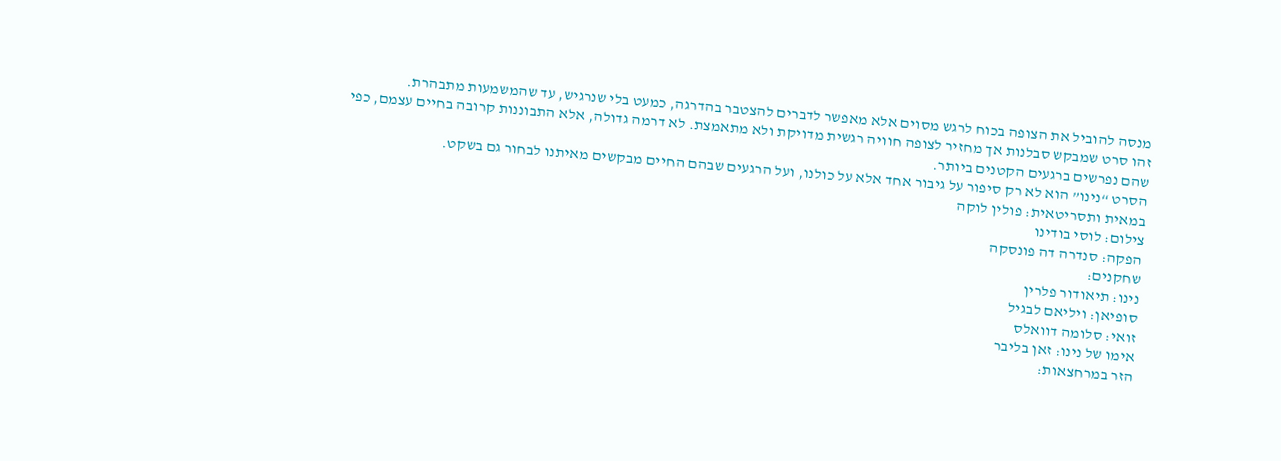מנסה להוביל את הצופה בכוח לרגש מסוים אלא מאפשר לדברים להצטבר בהדרגה, כמעט בלי שנרגיש, עד שהמשמעות מתבהרת.
זהו סרט שמבקש סבלנות אך מחזיר לצופה חוויה רגשית מדויקת ולא מתאמצת. לא דרמה גדולה, אלא התבוננות קרובה בחיים עצמם, כפי שהם נפרשים ברגעים הקטנים ביותר.
הסרט “נינו” הוא לא רק סיפור על גיבור אחד אלא על כולנו, ועל הרגעים שבהם החיים מבקשים מאיתנו לבחור גם בשקט.
במאית ותסריטאית: פולין לוקה
צילום: לוסי בודינו
הפקה: סנדרה דה פונסקה
שחקנים:
נינו: תיאודור פלרין
סופיאן: ויליאם לבגיל
זואי: סלומה דוואלס
אימו של נינו: זאן בליבר
הזר במרחצאות: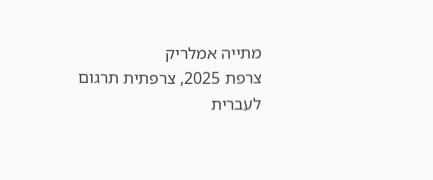מתייה אמלריק
צרפת 2025, צרפתית תרגום לעברית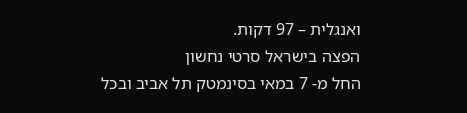ואנגלית – 97 דקות.
הפצה בישראל סרטי נחשון
החל מ- 7 במאי בסינמטק תל אביב ובכל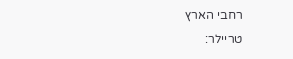רחבי הארץ
טריילר: